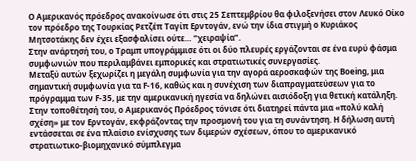Ο Αμερικανός πρόεδρος ανακοίνωσε ότι στις 25 Σεπτεμβρίου θα φιλοξενήσει στον Λευκό Οίκο τον πρόεδρο της Τουρκίας Ρετζέπ Ταγίπ Ερντογάν, ενώ την ίδια στιγμή ο Κυριάκος Μητσοτάκης δεν έχει εξασφαλίσει ούτε… “χειραψία”.
Στην ανάρτησή του, ο Τραμπ υπογράμμισε ότι οι δύο πλευρές εργάζονται σε ένα ευρύ φάσμα συμφωνιών που περιλαμβάνει εμπορικές και στρατιωτικές συνεργασίες.
Μεταξύ αυτών ξεχωρίζει η μεγάλη συμφωνία για την αγορά αεροσκαφών της Boeing, μια σημαντική συμφωνία για τα F-16, καθώς και η συνέχιση των διαπραγματεύσεων για το πρόγραμμα των F-35, με την αμερικανική ηγεσία να δηλώνει αισιόδοξη για θετική κατάληξη.
Στην τοποθέτησή του, ο Αμερικανός Πρόεδρος τόνισε ότι διατηρεί πάντα μια «πολύ καλή σχέση» με τον Ερντογάν, εκφράζοντας την προσμονή του για τη συνάντηση. Η δήλωση αυτή εντάσσεται σε ένα πλαίσιο ενίσχυσης των διμερών σχέσεων, όπου το αμερικανικό στρατιωτικο-βιομηχανικό σύμπλεγμα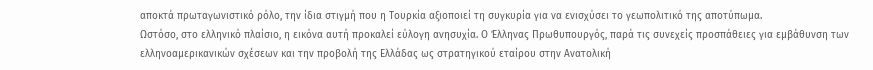αποκτά πρωταγωνιστικό ρόλο, την ίδια στιγμή που η Τουρκία αξιοποιεί τη συγκυρία για να ενισχύσει το γεωπολιτικό της αποτύπωμα.
Ωστόσο, στο ελληνικό πλαίσιο, η εικόνα αυτή προκαλεί εύλογη ανησυχία. Ο Έλληνας Πρωθυπουργός, παρά τις συνεχείς προσπάθειες για εμβάθυνση των ελληνοαμερικανικών σχέσεων και την προβολή της Ελλάδας ως στρατηγικού εταίρου στην Ανατολική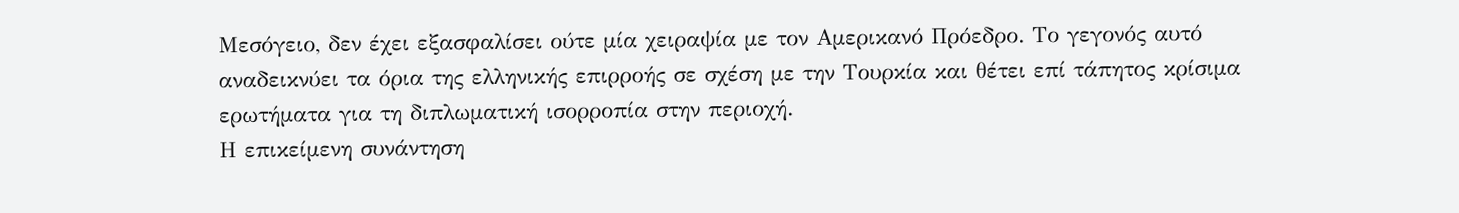Μεσόγειο, δεν έχει εξασφαλίσει ούτε μία χειραψία με τον Αμερικανό Πρόεδρο. Το γεγονός αυτό αναδεικνύει τα όρια της ελληνικής επιρροής σε σχέση με την Τουρκία και θέτει επί τάπητος κρίσιμα ερωτήματα για τη διπλωματική ισορροπία στην περιοχή.
Η επικείμενη συνάντηση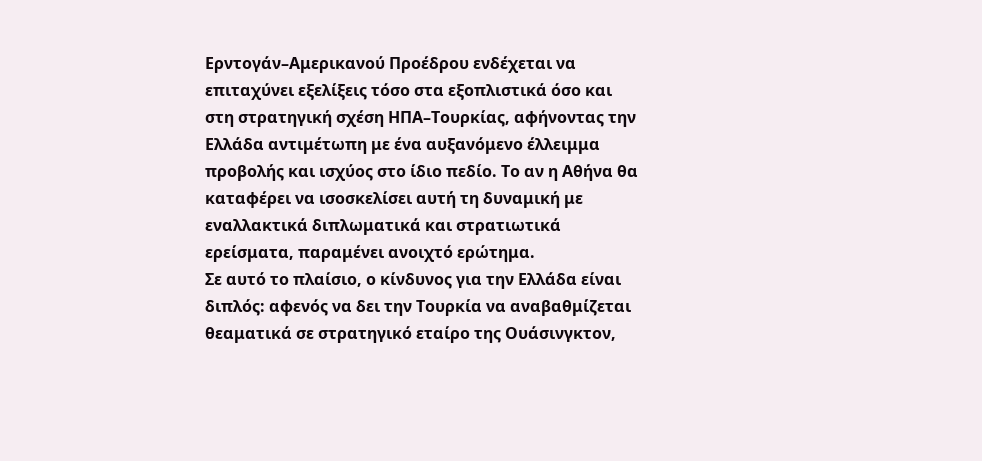Ερντογάν–Αμερικανού Προέδρου ενδέχεται να επιταχύνει εξελίξεις τόσο στα εξοπλιστικά όσο και στη στρατηγική σχέση ΗΠΑ–Τουρκίας, αφήνοντας την Ελλάδα αντιμέτωπη με ένα αυξανόμενο έλλειμμα προβολής και ισχύος στο ίδιο πεδίο. Το αν η Αθήνα θα καταφέρει να ισοσκελίσει αυτή τη δυναμική με εναλλακτικά διπλωματικά και στρατιωτικά ερείσματα, παραμένει ανοιχτό ερώτημα.
Σε αυτό το πλαίσιο, ο κίνδυνος για την Ελλάδα είναι διπλός: αφενός να δει την Τουρκία να αναβαθμίζεται θεαματικά σε στρατηγικό εταίρο της Ουάσινγκτον,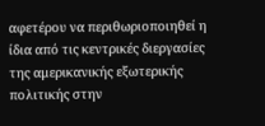αφετέρου να περιθωριοποιηθεί η ίδια από τις κεντρικές διεργασίες της αμερικανικής εξωτερικής πολιτικής στην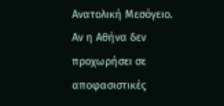Ανατολική Μεσόγειο. Αν η Αθήνα δεν προχωρήσει σε αποφασιστικές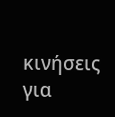κινήσεις για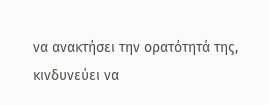να ανακτήσει την ορατότητά της, κινδυνεύει να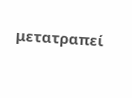μετατραπεί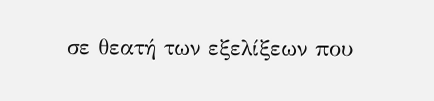σε θεατή των εξελίξεων που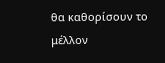θα καθορίσουν το μέλλον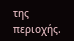της περιοχής.